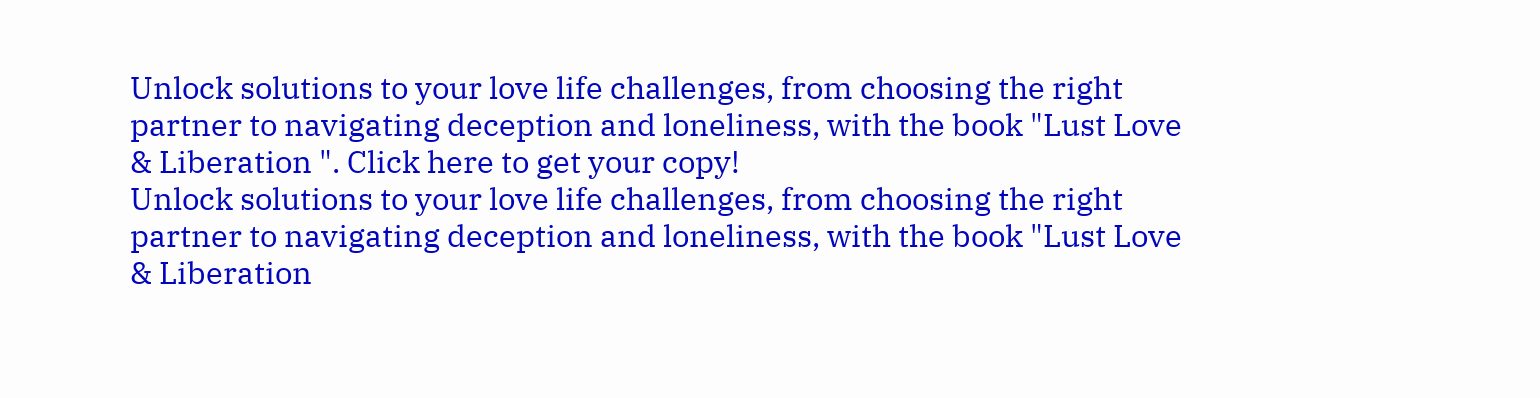Unlock solutions to your love life challenges, from choosing the right partner to navigating deception and loneliness, with the book "Lust Love & Liberation ". Click here to get your copy!
Unlock solutions to your love life challenges, from choosing the right partner to navigating deception and loneliness, with the book "Lust Love & Liberation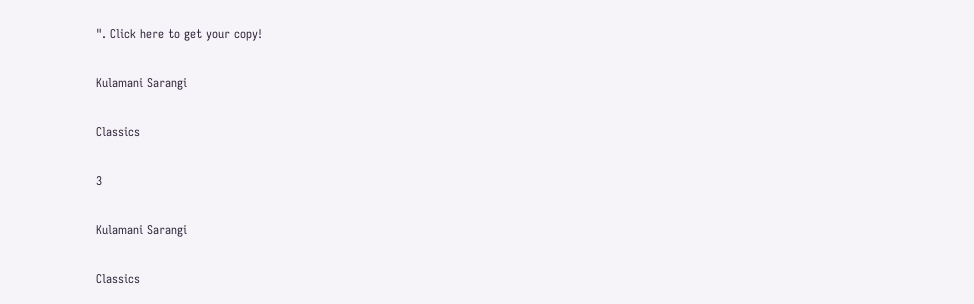". Click here to get your copy!

Kulamani Sarangi

Classics

3

Kulamani Sarangi

Classics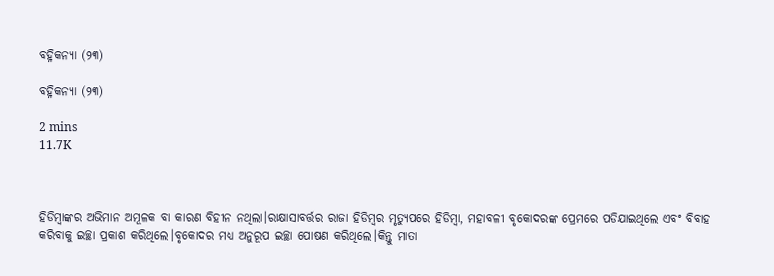ବହ୍ନିକନ୍ୟା (୨୩)

ବହ୍ନିକନ୍ୟା (୨୩)

2 mins
11.7K



ହିଡିମ୍ବାଙ୍କର ଅଭିମାନ ଅମୂଳକ ବା କାରଣ ବିହୀନ ନଥିଲା।ରାକ୍ଷାସାବର୍ତ୍ତର ରାଜା ହିଡିମ୍ବର ମୃତ୍ୟୁପରେ ହିଡିମ୍ବା, ମହାବଳୀ ବୃକୋଦରଙ୍କ ପ୍ରେମରେ ପଡିଯାଇଥିଲେ ଏବଂ ବିବାହ କରିବାକୁ ଇଚ୍ଛା ପ୍ରକାଶ କରିଥିଲେ।ବୃକୋଦର ମଧ୍ୟ ଅନୁରୂପ ଇଚ୍ଛା ପୋଷଣ କରିଥିଲେ।କିନ୍ତୁ ମାତା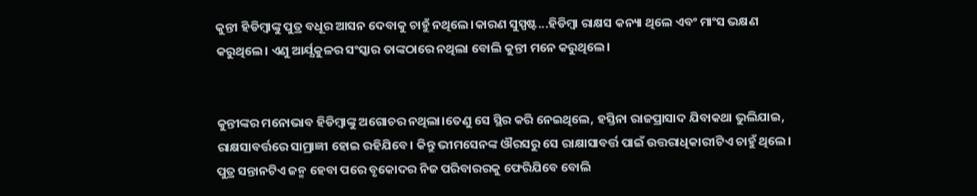କୁନ୍ତୀ ହିଡିମ୍ବାଙ୍କୁ ପୁତ୍ର ବଧୂର ଆସନ ଦେବାକୁ ଚାହୁଁ ନଥିଲେ।କାରଣ ସୁସ୍ପଷ୍ଟ...ହିଡିମ୍ବା ରାକ୍ଷସ କନ୍ୟା ଥିଲେ ଏବଂ ମାଂସ ଭକ୍ଷଣ କରୁଥିଲେ। ଏଣୁ ଆର୍ଯ୍ଯକୁଳର ସଂସ୍କାର ତାଙ୍କଠାରେ ନଥିଲା ବୋଲି କୁନ୍ତୀ ମନେ କରୁଥିଲେ।


କୁନ୍ତୀଙ୍କର ମନୋଭାବ ହିଡିମ୍ବାଙ୍କୁ ଅଗୋଚର ନଥିଲା।ତେଣୁ ସେ ସ୍ଥିର କରି ନେଇଥିଲେ, ହସ୍ତିନା ରାଜପ୍ରାସାଦ ଯିବାକଥା ଭୁଲିଯାଇ, ରାକ୍ଷସାବର୍ତ୍ତରେ ସାମ୍ରାଜ୍ଞୀ ହୋଇ ରହିଯିବେ। କିନ୍ତୁ ଭୀମସେନଙ୍କ ଔରସରୁ ସେ ରାକ୍ଷାସାବର୍ତ୍ତ ପାଇଁ ଉତ୍ତରାଧିକାରୀଟିଏ ଚାହୁଁ ଥିଲେ। ପୁତ୍ର ସନ୍ତାନଟିଏ ଜନ୍ମ ହେବା ପରେ ବୃକୋଦର ନିଜ ପରିବାରରକୁ ଫେରିଯିବେ ବୋଲି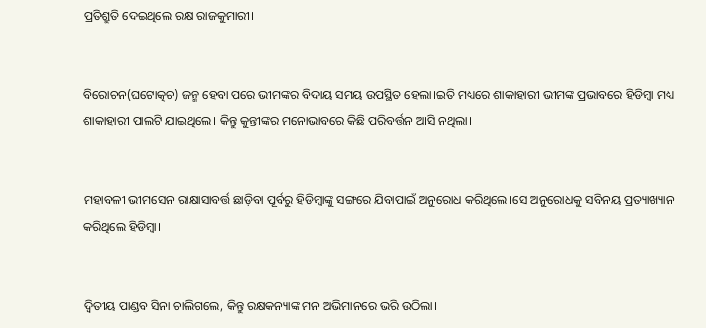ପ୍ରତିଶ୍ରୁତି ଦେଇଥିଲେ ରକ୍ଷ ରାଜକୁମାରୀ।


ବିରୋଚନ(ଘଟୋତ୍କଚ) ଜନ୍ମ ହେବା ପରେ ଭୀମଙ୍କର ବିଦାୟ ସମୟ ଉପସ୍ଥିତ ହେଲା।ଇତି ମଧ୍ୟରେ ଶାକାହାରୀ ଭୀମଙ୍କ ପ୍ରଭାବରେ ହିଡିମ୍ବା ମଧ୍ୟ ଶାକାହାରୀ ପାଲଟି ଯାଇଥିଲେ। କିନ୍ତୁ କୁନ୍ତୀଙ୍କର ମନୋଭାବରେ କିଛି ପରିବର୍ତ୍ତନ ଆସି ନଥିଲା।


ମହାବଳୀ ଭୀମସେନ ରାକ୍ଷାସାବର୍ତ୍ତ ଛାଡ଼ିବା ପୂର୍ବରୁ ହିଡିମ୍ବାଙ୍କୁ ସଙ୍ଗରେ ଯିବାପାଇଁ ଅନୁରୋଧ କରିଥିଲେ।ସେ ଅନୁରୋଧକୁ ସବିନୟ ପ୍ରତ୍ୟାଖ୍ୟାନ କରିଥିଲେ ହିଡିମ୍ବା।


ଦ୍ବିତୀୟ ପାଣ୍ଡବ ସିନା ଚାଲିଗଲେ, କିନ୍ତୁ ରକ୍ଷକନ୍ୟାଙ୍କ ମନ ଅଭିମାନରେ ଭରି ଉଠିଲା।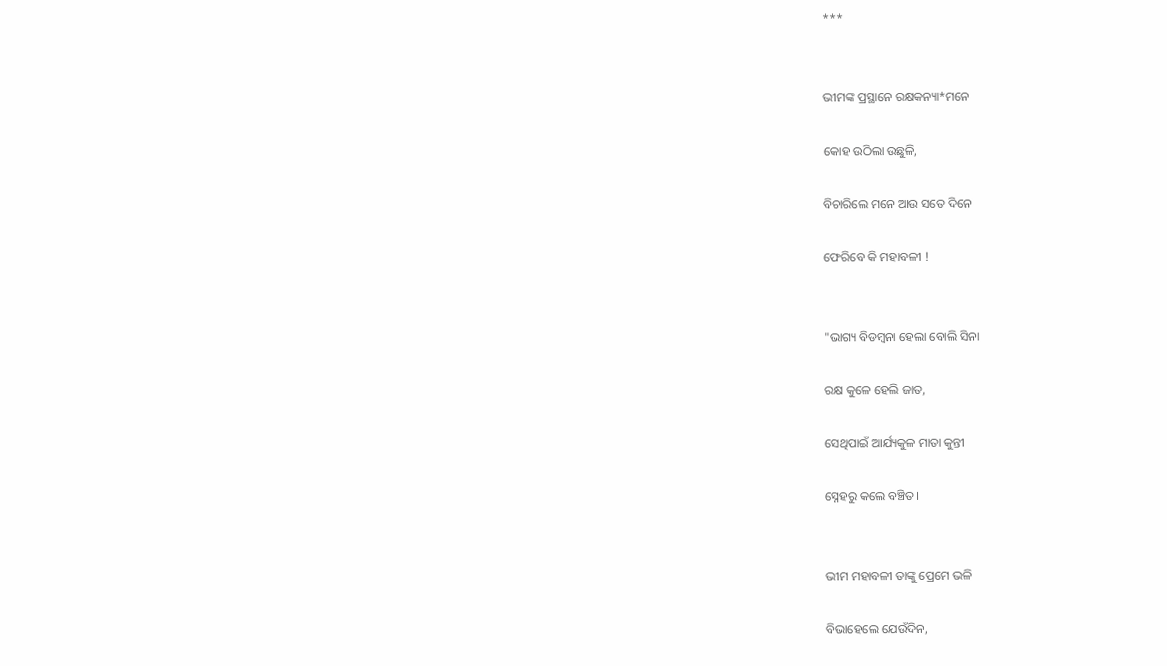***


ଭୀମଙ୍କ ପ୍ରସ୍ଥାନେ ରକ୍ଷକନ୍ୟା*ମନେ

କୋହ ଉଠିଲା ଉଛୁଳି,

ବିଚାରିଲେ ମନେ ଆଉ ସତେ ଦିନେ

ଫେରିବେ କି ମହାବଳୀ !


"ଭାଗ୍ୟ ବିଡମ୍ବନା ହେଲା ବୋଲି ସିନା

ରକ୍ଷ କୁଳେ ହେଲି ଜାତ,

ସେଥିପାଇଁ ଆର୍ଯ୍ୟକୁଳ ମାତା କୁନ୍ତୀ

ସ୍ନେହରୁ କଲେ ବଞ୍ଚିତ।


ଭୀମ ମହାବଳୀ ତାଙ୍କୁ ପ୍ରେମେ ଭଳି

ବିଭାହେଲେ ଯେଉଁଦିନ,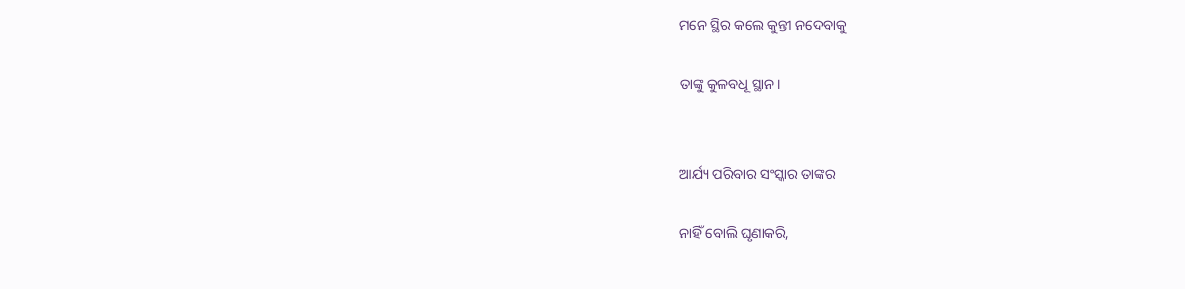ମନେ ସ୍ଥିର କଲେ କୁନ୍ତୀ ନଦେବାକୁ

ତାଙ୍କୁ କୁଳବଧୂ ସ୍ଥାନ।


ଆର୍ଯ୍ୟ ପରିବାର ସଂସ୍କାର ତାଙ୍କର

ନାହିଁ ବୋଲି ଘୃଣାକରି,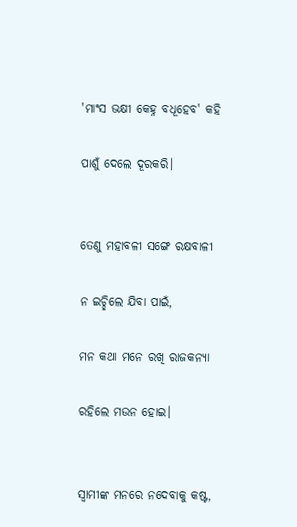'ମାଂସ ଭକ୍ଷୀ କେହ୍ନ ବଧୂହେବ' କହି

ପାଶୁଁ ଦେଲେ ଦୂରକରି।


ତେଣୁ ମହାବଳୀ ସଙ୍ଗେ ରକ୍ଷବାଳୀ

ନ ଇଚ୍ଛିଲେ ଯିବା ପାଇଁ,

ମନ କଥା ମନେ ରଖି ରାଜକନ୍ୟା

ରହିଲେ ମଉନ ହୋଇ।


ସ୍ବାମୀଙ୍କ ମନରେ ନଦେବାକୁ କଷ୍ଟ,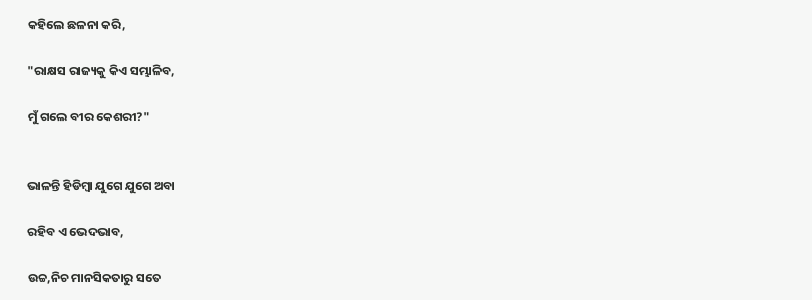କହିଲେ ଛଳନା କରି,

"ରାକ୍ଷସ ରାଜ୍ୟକୁ କିଏ ସମ୍ଭାଳିବ,

ମୁଁ ଗଲେ ବୀର କେଶରୀ?"


ଭାଳନ୍ତି ହିଡିମ୍ବା ଯୁଗେ ଯୁଗେ ଅବା

ରହିବ ଏ ଭେଦଭାବ,

ଉଚ୍ଚ,ନିଚ ମାନସିକତାରୁ ସତେ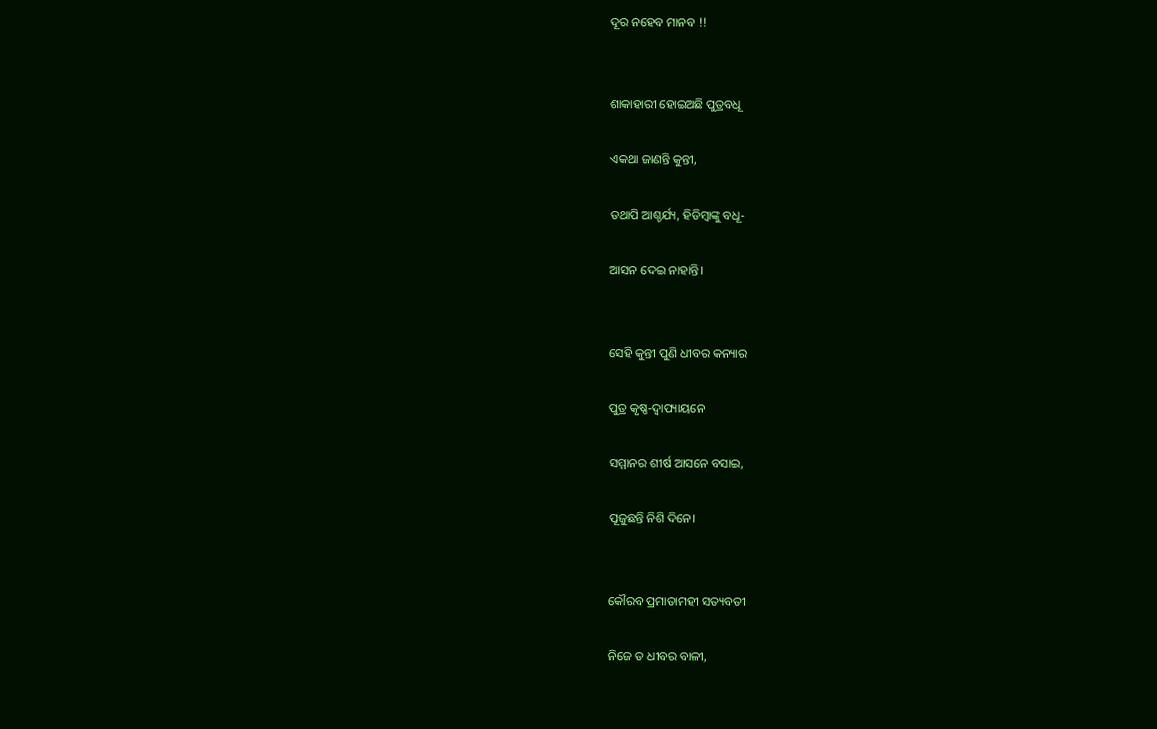ଦୂର ନହେବ ମାନବ !!


ଶାକାହାରୀ ହୋଇଅଛି ପୁତ୍ରବଧୂ

ଏକଥା ଜାଣନ୍ତି କୁନ୍ତୀ,

ତଥାପି ଆଶ୍ଚର୍ଯ୍ୟ, ହିଡିମ୍ବାଙ୍କୁ ବଧୂ-

ଆସନ ଦେଇ ନାହାନ୍ତି।


ସେହି କୁନ୍ତୀ ପୁଣି ଧୀବର କନ୍ୟାର

ପୁତ୍ର କୃଷ୍ଣ-ଦ୍ବାପ୍ୟାୟନେ

ସମ୍ମାନର ଶୀର୍ଷ ଆସନେ ବସାଇ,

ପୂଜୁଛନ୍ତି ନିଶି ଦିନେ।


କୌରବ ପ୍ରମାତାମହୀ ସତ୍ୟବତୀ

ନିଜେ ତ ଧୀବର ବାଳୀ,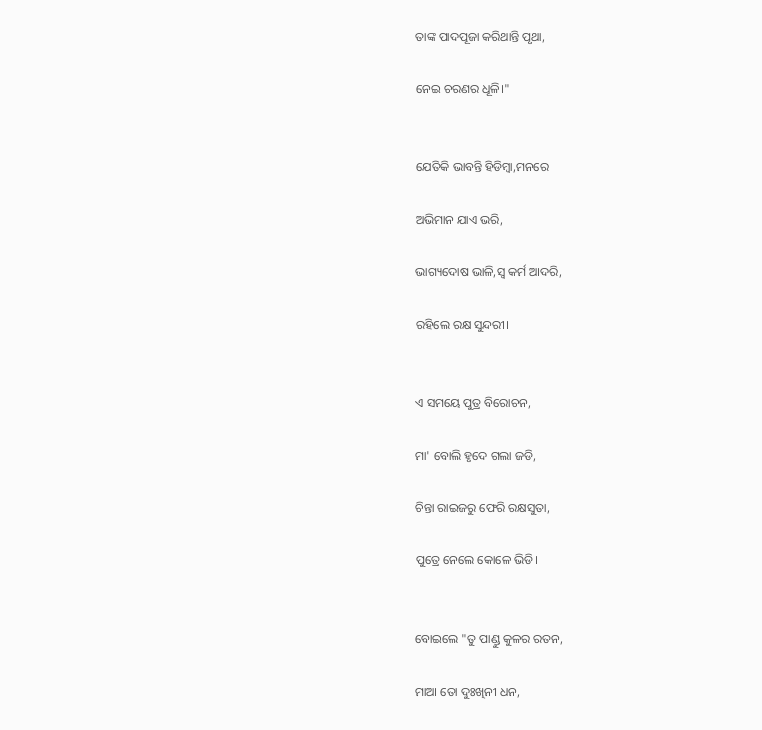ତାଙ୍କ ପାଦପୂଜା କରିଥାନ୍ତି ପୃଥା,

ନେଇ ଚରଣର ଧୂଳି।"


ଯେତିକି ଭାବନ୍ତି ହିଡିମ୍ବା,ମନରେ

ଅଭିମାନ ଯାଏ ଭରି,

ଭାଗ୍ୟଦୋଷ ଭାଳି,ସ୍ବ କର୍ମ ଆଦରି,

ରହିଲେ ରକ୍ଷ ସୁନ୍ଦରୀ।


ଏ ସମୟେ ପୁତ୍ର ବିରୋଚନ,

ମା' ବୋଲି ହୃଦେ ଗଲା ଜଡି,

ଚିନ୍ତା ରାଇଜରୁ ଫେରି ରକ୍ଷସୁତା,

ପୁତ୍ରେ ନେଲେ କୋଳେ ଭିଡି।


ବୋଇଲେ "ତୁ ପାଣ୍ଡୁ କୁଳର ରତନ,

ମାଆ ତୋ ଦୁଃଖିନୀ ଧନ,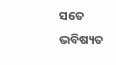ସତେ ଭବିଷ୍ୟତ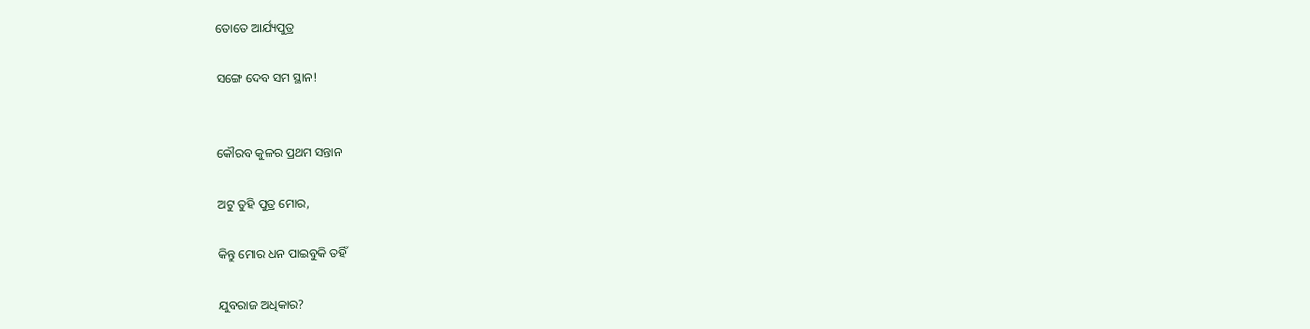ତୋତେ ଆର୍ଯ୍ୟପୁତ୍ର

ସଙ୍ଗେ ଦେବ ସମ ସ୍ଥାନ!


କୌରବ କୁଳର ପ୍ରଥମ ସନ୍ତାନ

ଅଟୁ ତୁହି ପୁତ୍ର ମୋର,

କିନ୍ତୁ ମୋର ଧନ ପାଇବୁକି ତହିଁ

ଯୁବରାଜ ଅଧିକାର?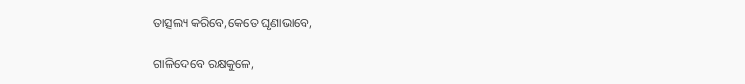ତାତ୍ସଲ୍ୟ କରିବେ,କେତେ ଘୃଣାଭାବେ,

ଗାଳିଦେବେ ରକ୍ଷକୁଳେ,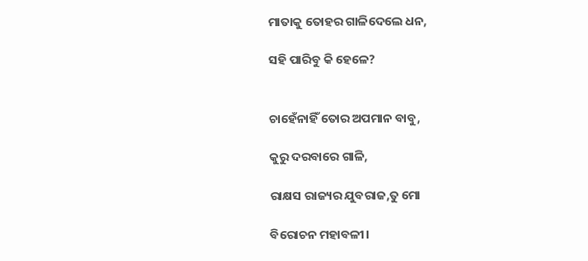ମାତାକୁ ତୋହର ଗାଳିଦେଲେ ଧନ,

ସହି ପାରିବୁ କି ହେଳେ?


ଚାହେଁନାହିଁ ତୋର ଅପମାନ ବାବୁ,

କୁରୁ ଦରବାରେ ଗାଳି,

ରାକ୍ଷସ ରାଜ୍ୟର ଯୁବରାଜ,ତୁ ମୋ

ବିରୋଚନ ମହାବଳୀ।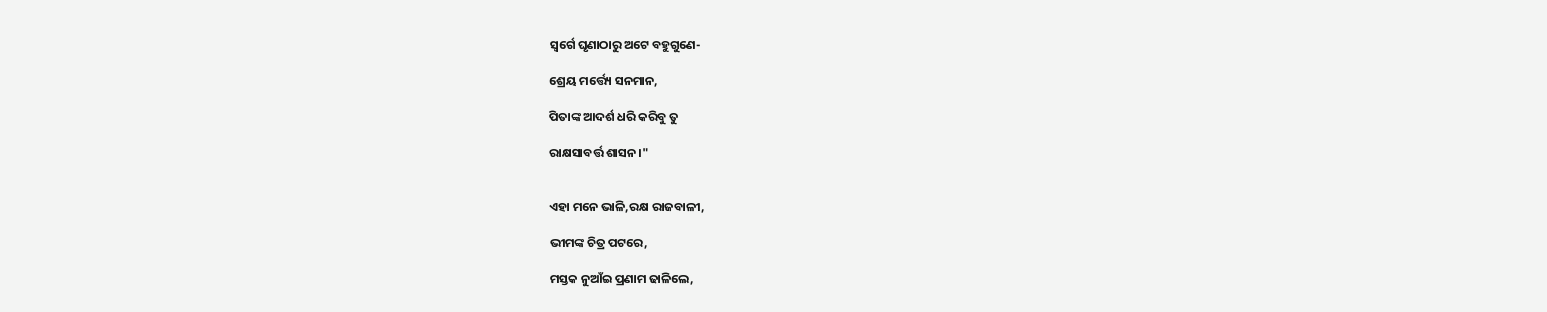ସ୍ବର୍ଗେ ଘୃଣାଠାରୁ ଅଟେ ବହୁଗୁଣେ-

ଶ୍ରେୟ ମର୍ତ୍ତ୍ୟେ ସନମାନ,

ପିତାଙ୍କ ଆଦର୍ଶ ଧରି କରିବୁ ତୁ

ରାକ୍ଷସାବର୍ତ୍ତ ଶାସନ।"


ଏହା ମନେ ଭାଳି,ରକ୍ଷ ରାଜବାଳୀ,

ଭୀମଙ୍କ ଚିତ୍ର ପଟରେ,

ମସ୍ତକ ନୁଆଁଇ ପ୍ରଣାମ ଢାଳିଲେ,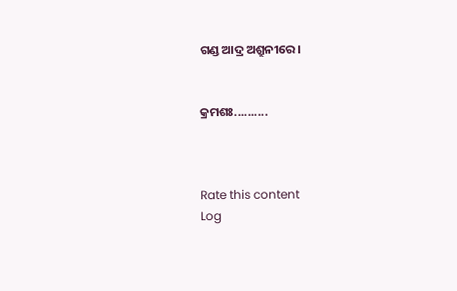ଗଣ୍ଡ ଆଦ୍ର ଅଶ୍ରୁନୀରେ।


କ୍ରମଶଃ..........



Rate this content
Log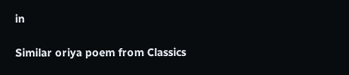in

Similar oriya poem from Classics